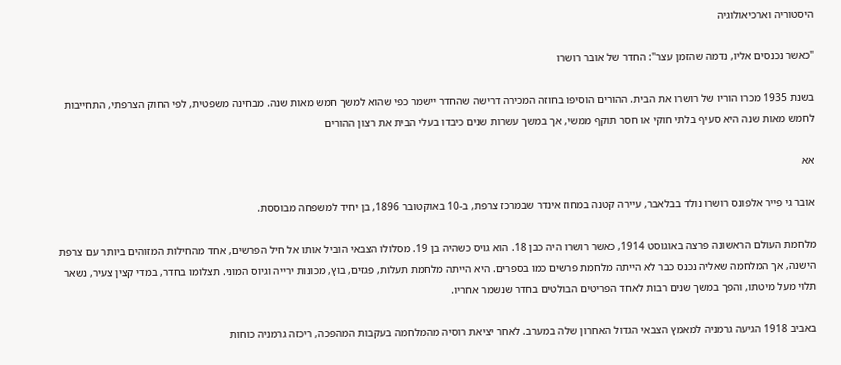היסטוריה וארכיאולוגיה

"כאשר נכנסים אליו, נדמה שהזמן עצר": החדר של אובר רושרו

בשנת 1935 מכרו הוריו של רושרו את הבית. ההורים הוסיפו בחוזה המכירה דרישה שהחדר יישמר כפי שהוא למשך חמש מאות שנה. מבחינה משפטית, לפי החוק הצרפתי, התחייבות לחמש מאות שנה היא סעיף בלתי חוקי או חסר תוקף ממשי, אך במשך עשרות שנים כיבדו בעלי הבית את רצון ההורים

אא

אובר גי פייר אלפונס רושרו נולד בבלאבר, עיירה קטנה במחוז אינדר שבמרכז צרפת, ב-10 באוקטובר 1896, בן יחיד למשפחה מבוססת.

מלחמת העולם הראשונה פרצה באוגוסט 1914, כאשר רושרו היה כבן 18. הוא גויס כשהיה בן 19. מסלולו הצבאי הוביל אותו אל חיל הפרשים, אחד מהחילות המזוהים ביותר עם צרפת הישנה, אך המלחמה שאליה נכנס כבר לא הייתה מלחמת פרשים כמו בספרים. היא הייתה מלחמת תעלות, פגזים, בוץ, מכונות ירייה וגיוס המוני. תצלומו בחדר, במדי קצין צעיר, נשאר תלוי מעל מיטתו, והפך במשך שנים רבות לאחד הפריטים הבולטים בחדר שנשמר אחריו.

באביב 1918 הגיעה גרמניה למאמץ הצבאי הגדול האחרון שלה במערב. לאחר יציאת רוסיה מהמלחמה בעקבות המהפכה, ריכזה גרמניה כוחות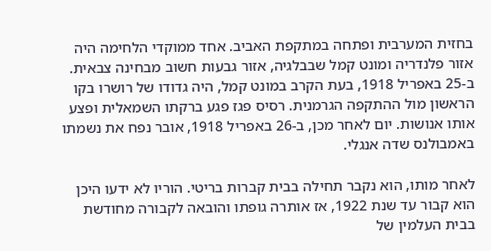בחזית המערבית ופתחה במתקפת האביב. אחד ממוקדי הלחימה היה אזור פלנדריה ומונט קמל שבבלגיה, אזור גבעות חשוב מבחינה צבאית. ב-25 באפריל 1918, בעת הקרב במונט קמל, היה גדודו של רושרו בקו הראשון מול ההתקפה הגרמנית. רסיס פגז פגע ברקתו השמאלית ופצע אותו אנושות. יום לאחר מכן, ב-26 באפריל 1918, אובר נפח את נשמתו באמבולנס שדה אנגלי.

לאחר מותו, הוא נקבר תחילה בבית קברות בריטי. הוריו לא ידעו היכן הוא קבור עד שנת 1922, אז אותרה גופתו והובאה לקבורה מחודשת בבית העלמין של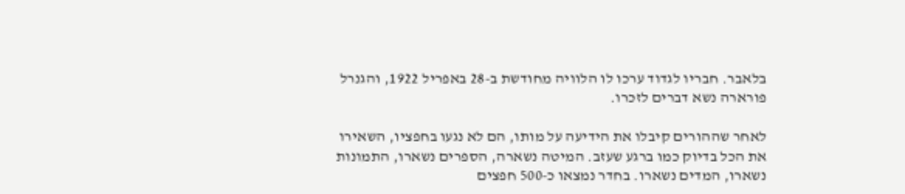בלאבר. חבריו לגדוד ערכו לו הלוויה מחודשת ב-28 באפריל 1922, והגנרל פורארה נשא דברים לזכרו.

לאחר שההורים קיבלו את הידיעה על מותו, הם לא נגעו בחפציו, השאירו את הכל בדיוק כמו ברגע שעזב. המיטה נשארה, הספרים נשארו, התמונות נשארו, המדים נשארו. בחדר נמצאו כ-500 חפצים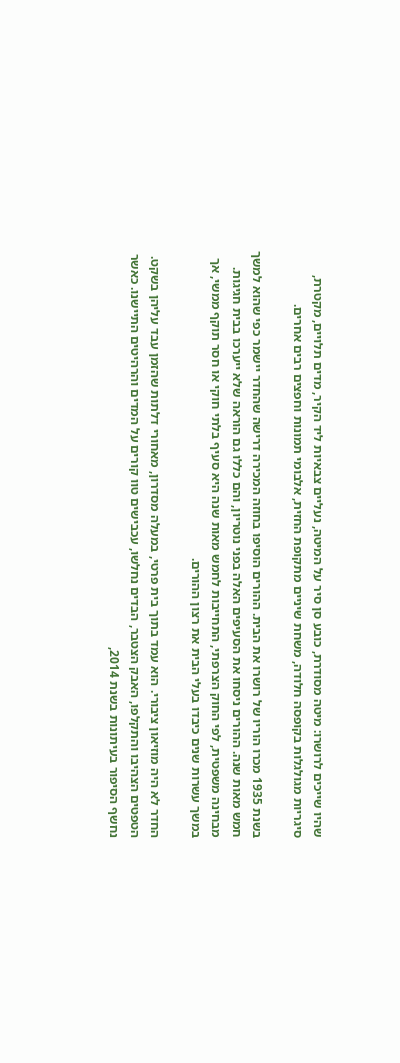שהיו שייכים לרושרו: מיטה מסודרת, כובע סן סיר על המיטה, נעליים צבאיות ליד הקיר, מדים תלויים, מקטרת, סיגריות מגולגלות בקופסה חלודה, משחת שיניים מתקופת החזית, אלבומי תמונות וחפצים רבים אחרים.

בשנת 1935 מכרו הוריו של רושרו את הבית. ההורים הוסיפו בחוזה המכירה דרישה שהחדר יישמר כפי שהוא למשך חמש מאות שנה. ההורים ניסחו את הסעיפים האלה בפני נוטריון, והם כללו גם הוראה שלא ייערכו בבית חגיגות. מבחינה משפטית, לפי החוק הצרפתי, התחייבות לחמש מאות שנה היא סעיף בלתי חוקי או חסר תוקף ממשי, אך במשך עשרות שנים כיבדו בעלי הבית את רצון ההורים.

החדר לא היה מוזיאון ציבורי. הוא עמד בתוך בית פרטי, במעלה מסדרון, מאחורי דלתות שהזמן עבד עליהן בשקט. הטפטים הצהיבו והתקלפו, האבק הצטבר, הבדים נחלשו, עכבישים טוו קורים על המדים והרהיטים התיישנו. כאשר נחשף הסיפור בעיתונות בשנת 2014,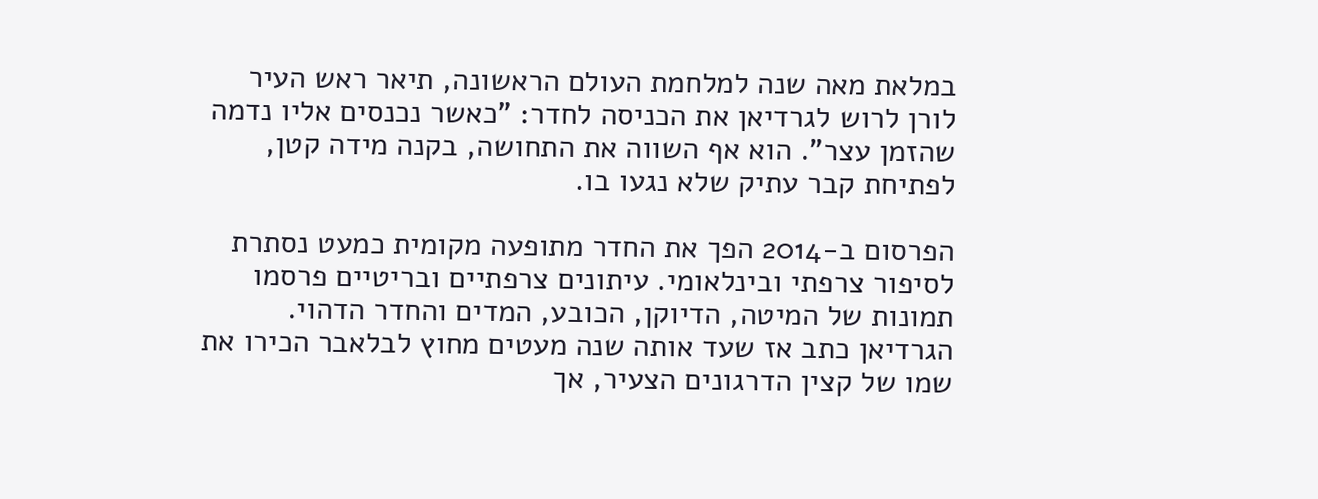במלאת מאה שנה למלחמת העולם הראשונה, תיאר ראש העיר לורן לרוש לגרדיאן את הכניסה לחדר: "כאשר נכנסים אליו נדמה שהזמן עצר". הוא אף השווה את התחושה, בקנה מידה קטן, לפתיחת קבר עתיק שלא נגעו בו.

הפרסום ב-2014 הפך את החדר מתופעה מקומית כמעט נסתרת לסיפור צרפתי ובינלאומי. עיתונים צרפתיים ובריטיים פרסמו תמונות של המיטה, הדיוקן, הכובע, המדים והחדר הדהוי. הגרדיאן כתב אז שעד אותה שנה מעטים מחוץ לבלאבר הכירו את שמו של קצין הדרגונים הצעיר, אך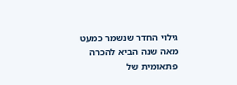גילוי החדר שנשמר כמעט מאה שנה הביא להכרה פתאומית של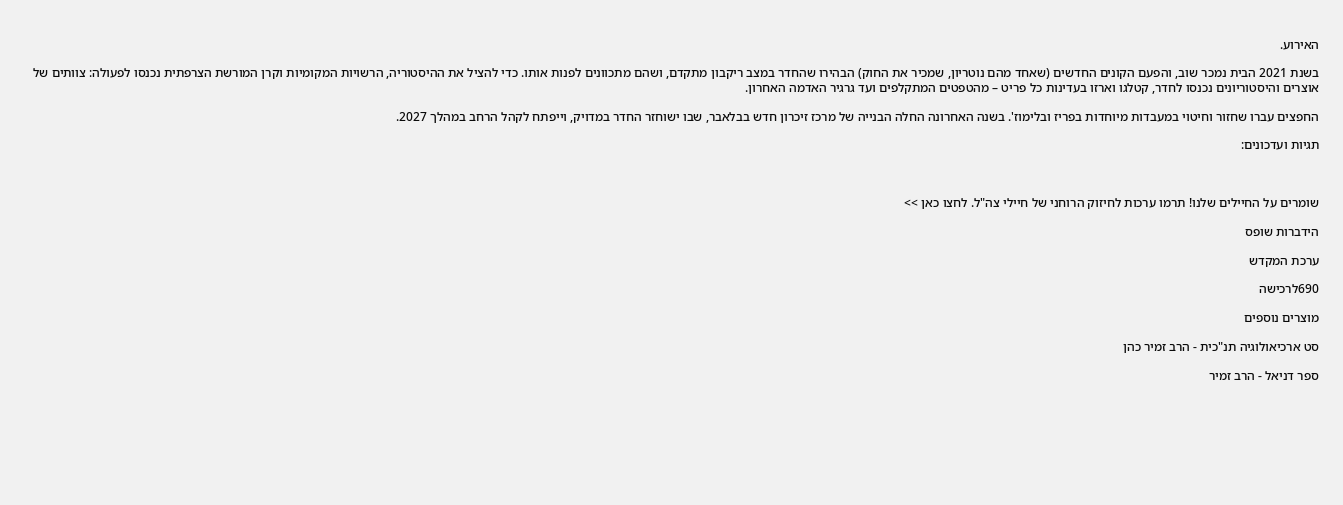האירוע.

בשנת 2021 הבית נמכר שוב, והפעם הקונים החדשים (שאחד מהם נוטריון, שמכיר את החוק) הבהירו שהחדר במצב ריקבון מתקדם, ושהם מתכוונים לפנות אותו. כדי להציל את ההיסטוריה, הרשויות המקומיות וקרן המורשת הצרפתית נכנסו לפעולה: צוותים של אוצרים והיסטוריונים נכנסו לחדר, קטלגו וארזו בעדינות כל פריט – מהטפטים המתקלפים ועד גרגיר האדמה האחרון.

החפצים עברו שחזור וחיטוי במעבדות מיוחדות בפריז ובלימוז'. בשנה האחרונה החלה הבנייה של מרכז זיכרון חדש בבלאבר, שבו ישוחזר החדר במדויק, וייפתח לקהל הרחב במהלך 2027.

תגיות ועדכונים:



שומרים על החיילים שלנו! תרמו ערכות לחיזוק הרוחני של חיילי צה"ל. לחצו כאן >>

הידברות שופס

ערכת המקדש

690לרכישה

מוצרים נוספים

סט ארכיאולוגיה תנ"כית - הרב זמיר כהן

ספר דניאל - הרב זמיר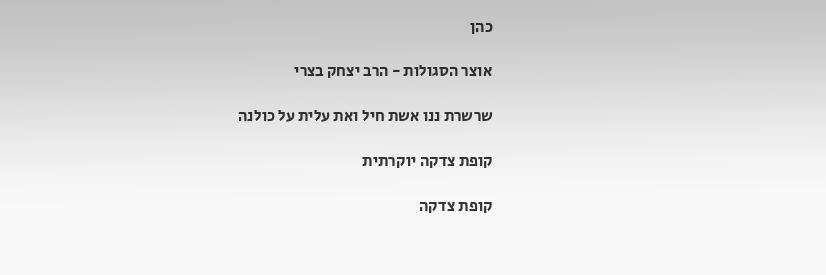כהן

אוצר הסגולות - הרב יצחק בצרי

שרשרת ננו אשת חיל ואת עלית על כולנה

קופת צדקה יוקרתית

קופת צדקה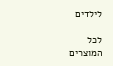לילדים

לכל המוצרים